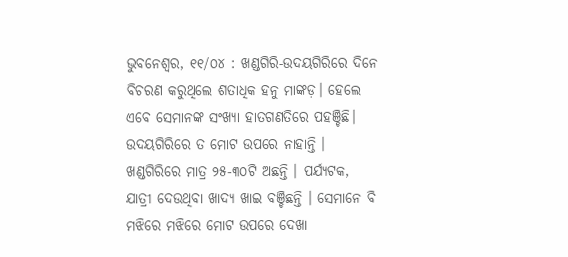ଭୁବନେଶ୍ୱର, ୧୧/୦୪ : ଖଣ୍ଡଗିରି-ଉଦୟଗିରିରେ ଦିନେ ବିଚରଣ କରୁଥିଲେ ଶତାଧିକ ହନୁ ମାଙ୍କଡ଼। ହେଲେ ଏବେ ସେମାନଙ୍କ ସଂଖ୍ୟା ହାତଗଣତିରେ ପହଞ୍ଚିଛି। ଉଦୟଗିରିରେ ତ ମୋଟ ଉପରେ ନାହାନ୍ତି । ଖଣ୍ଡଗିରିରେ ମାତ୍ର ୨୫-୩୦ଟି ଅଛନ୍ତି । ପର୍ଯ୍ୟଟକ, ଯାତ୍ରୀ ଦେଉଥିବା ଖାଦ୍ୟ ଖାଇ ବଞ୍ଚିଛନ୍ତି । ସେମାନେ ବି ମଝିରେ ମଝିରେ ମୋଟ ଉପରେ ଦେଖା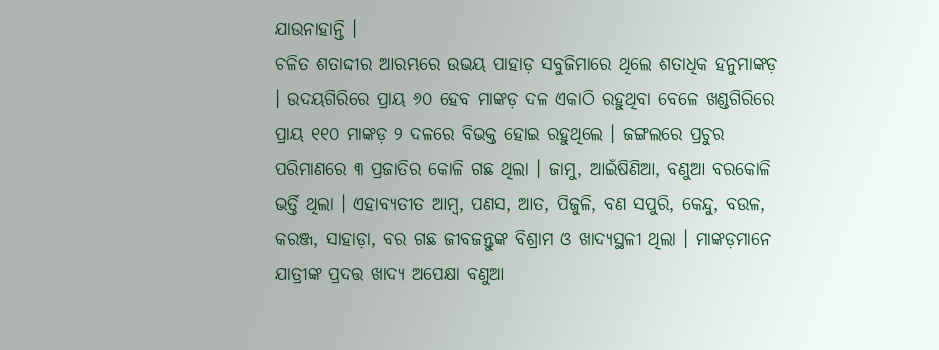ଯାଉନାହାନ୍ତି ।
ଚଳିତ ଶତାଦ୍ଦୀର ଆରମ୍ଭରେ ଉଭୟ ପାହାଡ଼ ସବୁଜିମାରେ ଥିଲେ ଶତାଧିକ ହନୁମାଙ୍କଡ଼ । ଉଦୟଗିରିରେ ପ୍ରାୟ ୬୦ ହେବ ମାଙ୍କଡ଼ ଦଳ ଏକାଠି ରହୁଥିବା ବେଳେ ଖଣ୍ଡଗିରିରେ ପ୍ରାୟ ୧୧୦ ମାଙ୍କଡ଼ ୨ ଦଳରେ ବିଭକ୍ତ ହୋଇ ରହୁଥିଲେ । ଜଙ୍ଗଲରେ ପ୍ରଚୁର ପରିମାଣରେ ୩ ପ୍ରଜାତିର କୋଳି ଗଛ ଥିଲା । ଜାମୁ, ଆଇଁଷିଣିଆ, ବଣୁଆ ବରକୋଳି ଭର୍ତ୍ତି ଥିଲା । ଏହାବ୍ୟତୀତ ଆମ୍ବ, ପଣସ, ଆତ, ପିଜୁଳି, ବଣ ସପୁରି, କେନ୍ଦୁ, ବଉଳ, କରଞ୍ଜ, ସାହାଡ଼ା, ବର ଗଛ ଜୀବଜନ୍ତୁଙ୍କ ବିଶ୍ରାମ ଓ ଖାଦ୍ୟସ୍ଥଳୀ ଥିଲା । ମାଙ୍କଡ଼ମାନେ ଯାତ୍ରୀଙ୍କ ପ୍ରଦତ୍ତ ଖାଦ୍ୟ ଅପେକ୍ଷା ବଣୁଆ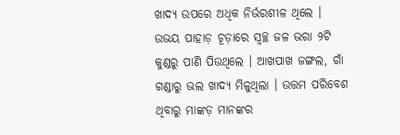ଖାଦ୍ୟ ଉପରେ ଅଧିକ ନିର୍ଭରଶୀଳ ଥିଲେ । ଉଭୟ ପାହାଡ଼ ଚୂଡ଼ାରେ ସ୍ୱଚ୍ଛ ଜଳ ଭରା ୨ଟି କୁଣ୍ଡରୁ ପାଣି ପିଉଥିଲେ । ଆଖପାଖ ଜଙ୍ଗଲ, ଗାଁ ଗଣ୍ଡାରୁ ଭଲ ଖାଦ୍ୟ ମିଳୁଥିଲା । ଉତ୍ତମ ପରିବେଶ ଥିବାରୁ ମାଙ୍କଡ଼ ମାନଙ୍କର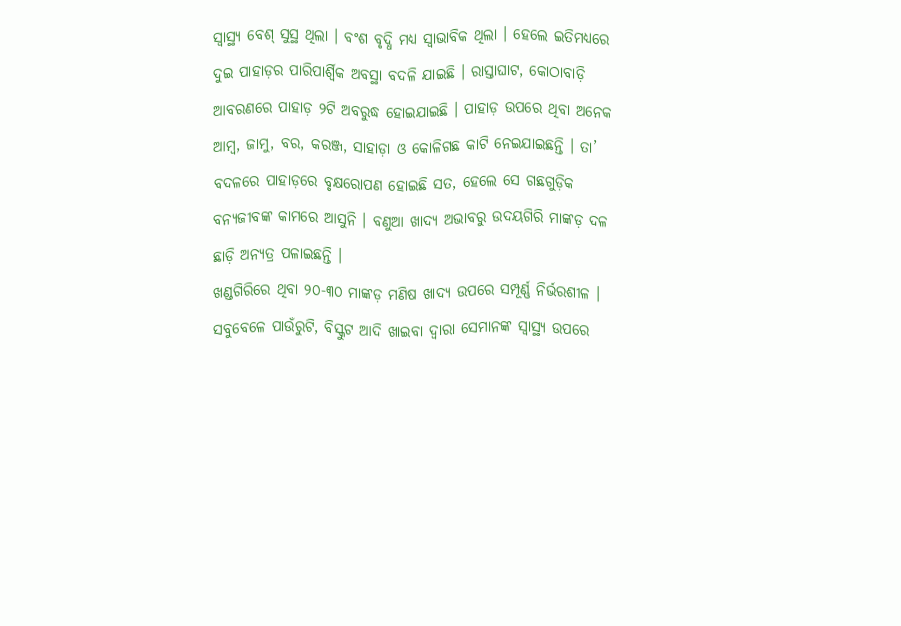ସ୍ୱାସ୍ଥ୍ୟ ବେଶ୍ ସୁସ୍ଥ ଥିଲା । ବଂଶ ବୃଦ୍ଧି ମଧ୍ୟ ସ୍ୱାଭାବିକ ଥିଲା । ହେଲେ ଇତିମଧ୍ୟରେ ଦୁଇ ପାହାଡ଼ର ପାରିପାର୍ଶ୍ଵିକ ଅବସ୍ଥା ବଦଳି ଯାଇଛି । ରାସ୍ତାଘାଟ, କୋଠାବାଡ଼ି ଆବରଣରେ ପାହାଡ଼ ୨ଟି ଅବରୁଦ୍ଧ ହୋଇଯାଇଛି । ପାହାଡ଼ ଉପରେ ଥିବା ଅନେକ ଆମ୍ବ, ଜାମୁ, ବର, କରଞ୍ଜ, ସାହାଡ଼ା ଓ କୋଳିଗଛ କାଟି ନେଇଯାଇଛନ୍ତି । ତା’ ବଦଳରେ ପାହାଡ଼ରେ ବୃକ୍ଷରୋପଣ ହୋଇଛି ସତ, ହେଲେ ସେ ଗଛଗୁଡ଼ିକ ବନ୍ୟଜୀବଙ୍କ କାମରେ ଆସୁନି । ବଣୁଆ ଖାଦ୍ୟ ଅଭାବରୁ ଉଦୟଗିରି ମାଙ୍କଡ଼ ଦଳ ଛାଡ଼ି ଅନ୍ୟତ୍ର ପଳାଇଛନ୍ତି ।
ଖଣ୍ଡଗିରିରେ ଥିବା ୨୦-୩୦ ମାଙ୍କଡ଼ ମଣିଷ ଖାଦ୍ୟ ଉପରେ ସମ୍ପୂର୍ଣ୍ଣ ନିର୍ଭରଶୀଳ । ସବୁବେଳେ ପାଉଁରୁଟି, ବିସ୍କୁଟ ଆଦି ଖାଇବା ଦ୍ୱାରା ସେମାନଙ୍କ ସ୍ୱାସ୍ଥ୍ୟ ଉପରେ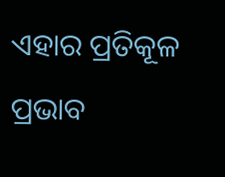ଏହାର ପ୍ରତିକୂଳ ପ୍ରଭାବ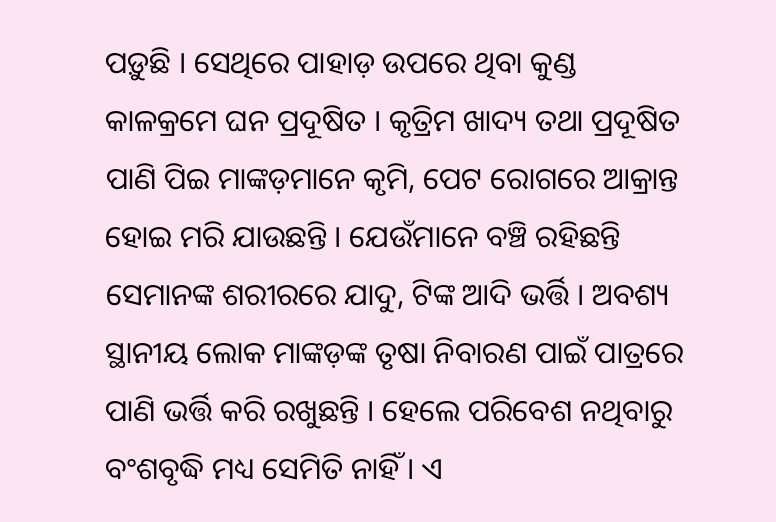ପଡ଼ୁଛି । ସେଥିରେ ପାହାଡ଼ ଉପରେ ଥିବା କୁଣ୍ଡ କାଳକ୍ରମେ ଘନ ପ୍ରଦୂଷିତ । କୃତ୍ରିମ ଖାଦ୍ୟ ତଥା ପ୍ରଦୂଷିତ ପାଣି ପିଇ ମାଙ୍କଡ଼ମାନେ କୃମି, ପେଟ ରୋଗରେ ଆକ୍ରାନ୍ତ ହୋଇ ମରି ଯାଉଛନ୍ତି । ଯେଉଁମାନେ ବଞ୍ଚି ରହିଛନ୍ତି ସେମାନଙ୍କ ଶରୀରରେ ଯାଦୁ, ଟିଙ୍କ ଆଦି ଭର୍ତ୍ତି । ଅବଶ୍ୟ ସ୍ଥାନୀୟ ଲୋକ ମାଙ୍କଡ଼ଙ୍କ ତୃଷା ନିବାରଣ ପାଇଁ ପାତ୍ରରେ ପାଣି ଭର୍ତ୍ତି କରି ରଖୁଛନ୍ତି । ହେଲେ ପରିବେଶ ନଥିବାରୁ ବଂଶବୃଦ୍ଧି ମଧ୍ୟ ସେମିତି ନାହିଁ । ଏ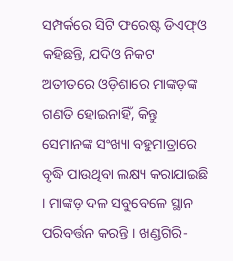ସମ୍ପର୍କରେ ସିଟି ଫରେଷ୍ଟ ଡିଏଫ୍ଓ କହିଛନ୍ତି, ଯଦିଓ ନିକଟ ଅତୀତରେ ଓଡ଼ିଶାରେ ମାଙ୍କଡ଼ଙ୍କ ଗଣତି ହୋଇନାହିଁ, କିନ୍ତୁ ସେମାନଙ୍କ ସଂଖ୍ୟା ବହୁମାତ୍ରାରେ ବୃଦ୍ଧି ପାଉଥିବା ଲକ୍ଷ୍ୟ କରାଯାଇଛି । ମାଙ୍କଡ଼ ଦଳ ସବୁବେଳେ ସ୍ଥାନ ପରିବର୍ତ୍ତନ କରନ୍ତି । ଖଣ୍ଡଗିରି-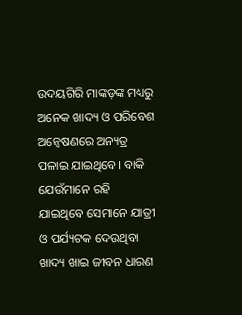ଉଦୟଗିରି ମାଙ୍କଡ଼ଙ୍କ ମଧ୍ୟରୁ ଅନେକ ଖାଦ୍ୟ ଓ ପରିବେଶ ଅନ୍ୱେଷଣରେ ଅନ୍ୟତ୍ର ପଳାଇ ଯାଇଥିବେ। ବାକି ଯେଉଁମାନେ ରହି ଯାଇଥିବେ ସେମାନେ ଯାତ୍ରୀ ଓ ପର୍ଯ୍ୟଟକ ଦେଉଥିବା ଖାଦ୍ୟ ଖାଇ ଜୀବନ ଧାରଣ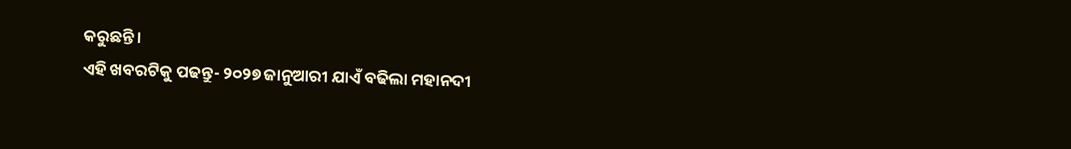କରୁଛନ୍ତି।
ଏହି ଖବରଟିକୁ ପଢନ୍ତୁ- ୨୦୨୭ ଜାନୁଆରୀ ଯାଏଁ ବଢିଲା ମହାନଦୀ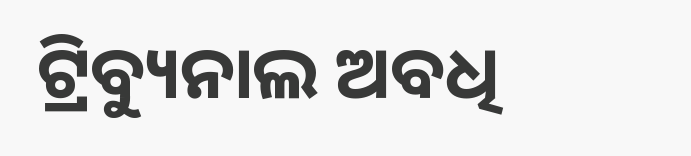ଟ୍ରିବ୍ୟୁନାଲ ଅବଧି